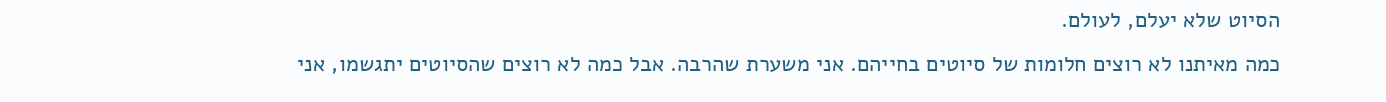הסיוט שלא יעלם, לעולם.
כמה מאיתנו לא רוצים חלומות של סיוטים בחייהם. אני משערת שהרבה. אבל כמה לא רוצים שהסיוטים יתגשמו, אני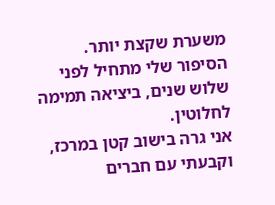משערת שקצת יותר.
הסיפור שלי מתחיל לפני שלוש שנים, ביציאה תמימה לחלוטין.
אני גרה בישוב קטן במרכז, וקבעתי עם חברים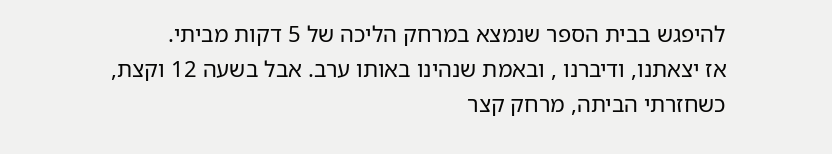להיפגש בבית הספר שנמצא במרחק הליכה של 5 דקות מביתי.
אז יצאתנו, ודיברנו , ובאמת שנהינו באותו ערב. אבל בשעה 12 וקצת, כשחזרתי הביתה, מרחק קצר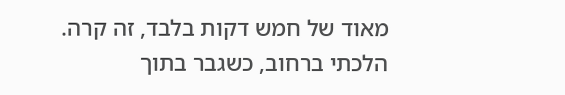מאוד של חמש דקות בלבד, זה קרה.
הלכתי ברחוב, כשגבר בתוך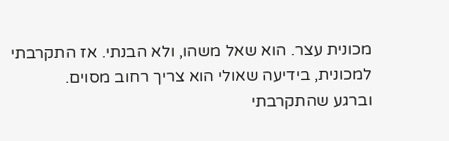מכונית עצר. הוא שאל משהו, ולא הבנתי. אז התקרבתי למכונית, בידיעה שאולי הוא צריך רחוב מסוים.
וברגע שהתקרבתי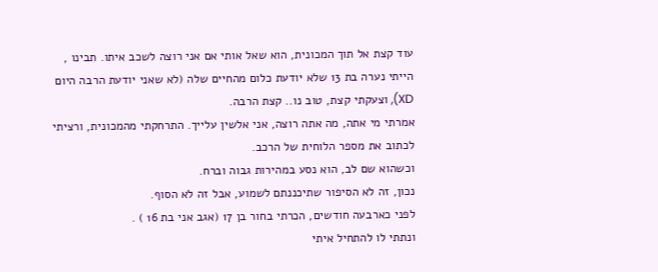עוד קצת אל תוך המכונית, הוא שאל אותי אם אני רוצה לשכב איתו. תבינו , הייתי נערה בת 13 שלא יודעת כלום מהחיים שלה (לא שאני יודעת הרבה היום XD), וצעקתי קצת, טוב נו.. קצת הרבה.
אמרתי מי אתה, מה אתה רוצה, אני אלשין עלייך. התרחקתי מהמכונית, ורציתי לכתוב את מספר הלוחית של הרכב.
וכשהוא שם לב, הוא נסע במהירות גבוה וברח.
נכון, זה לא הסיפור שתיכננתם לשמוע, אבל זה לא הסוף.
לפני כארבעה חודשים, הכרתי בחור בן 17 (אגב אני בת 16 ) .
ונתתי לו להתחיל איתי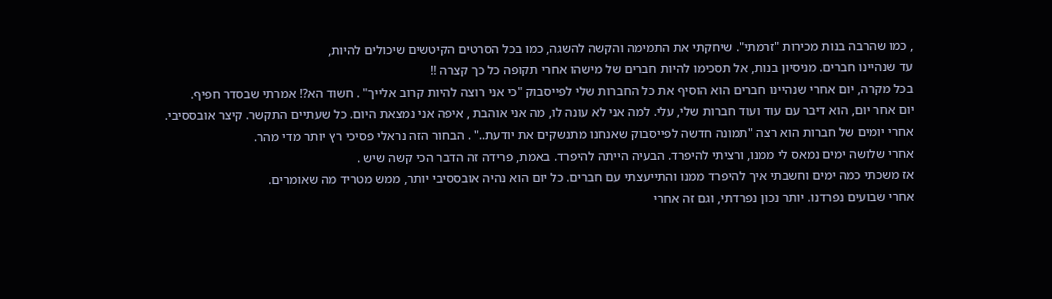, כמו שהרבה בנות מכירות "זרמתי". שיחקתי את התמימה והקשה להשגה, כמו בכל הסרטים הקיטשים שיכולים להיות,
עד שנהיינו חברים. מניסיון בנות, אל תסכימו להיות חברים של מישהו אחרי תקופה כל כך קצרה !!
בכל מקרה, יום אחרי שנהיינו חברים הוא הוסיף את כל החברות שלי לפייסבוק "כי אני רוצה להיות קרוב אלייך" . חשוד הא?! אמרתי שבסדר חפיף.
יום אחר יום, הוא דיבר עם עוד ועוד חברות שלי, עלי. למה אני לא עונה לו, מה אני אוהבת , איפה אני נמצאת היום. כל שעתיים התקשר. קיצר אובססיבי.
אחרי יומים של חברות הוא רצה "תמונה חדשה לפייסבוק שאנחנו מתנשקים את יודעת.." . הבחור הזה נראלי פסיכי רץ יותר מדי מהר.
אחרי שלושה ימים נמאס לי ממנו, ורציתי להיפרד. הבעיה הייתה להיפרד. באמת, פרידה זה הדבר הכי קשה שיש .
אז משכתי כמה ימים וחשבתי איך להיפרד ממנו והתייעצתי עם חברים. כל יום הוא נהיה אובססיבי יותר, ממש מטריד מה שאומרים.
אחרי שבועים נפרדנו. יותר נכון נפרדתי, וגם זה אחרי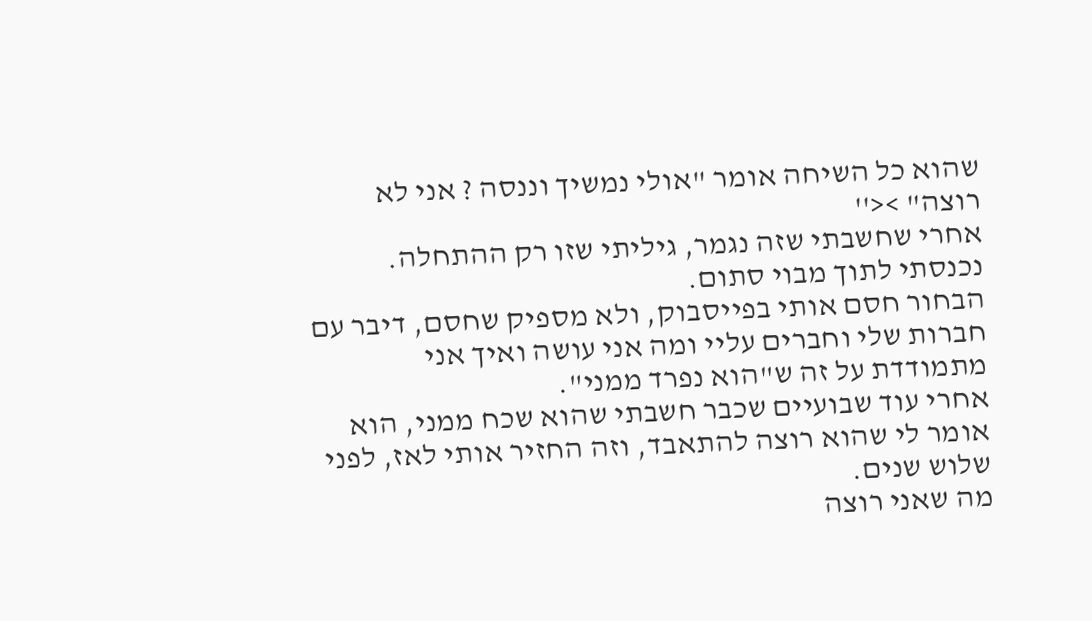שהוא כל השיחה אומר "אולי נמשיך וננסה ? אני לא רוצה" ><''
אחרי שחשבתי שזה נגמר, גיליתי שזו רק ההתחלה. נכנסתי לתוך מבוי סתום.
הבחור חסם אותי בפייסבוק, ולא מספיק שחסם, דיבר עם חברות שלי וחברים עליי ומה אני עושה ואיך אני מתמודדת על זה ש"הוא נפרד ממני".
אחרי עוד שבועיים שכבר חשבתי שהוא שכח ממני, הוא אומר לי שהוא רוצה להתאבד, וזה החזיר אותי לאז, לפני שלוש שנים.
מה שאני רוצה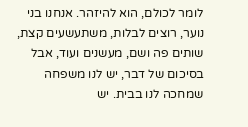לומר לכולם, הוא להיזהר. אנחנו בני נוער, רוצים לבלות, משתעשעים קצת, שותים פה ושם, מעשנים ועוד, אבל בסיכום של דבר, יש לנו משפחה שמחכה לנו בבית. יש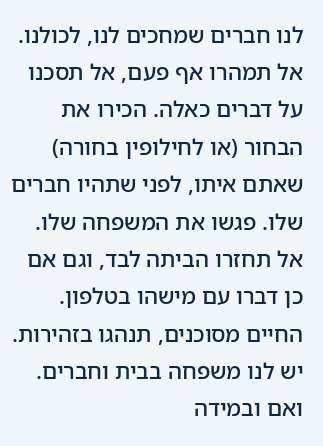לנו חברים שמחכים לנו, לכולנו.
אל תמהרו אף פעם, אל תסכנו על דברים כאלה. הכירו את הבחור (או לחילופין בחורה) שאתם איתו, לפני שתהיו חברים שלו. פגשו את המשפחה שלו. אל תחזרו הביתה לבד, וגם אם כן דברו עם מישהו בטלפון.
החיים מסוכנים, תנהגו בזהירות. יש לנו משפחה בבית וחברים. ואם ובמידה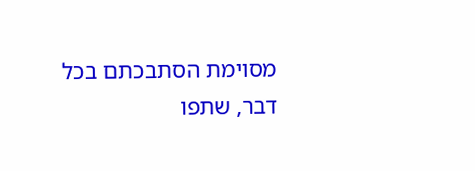מסוימת הסתבכתם בכל דבר, שתפו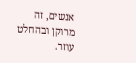אנשים, זה מרוקן ובהחלט עוזר.